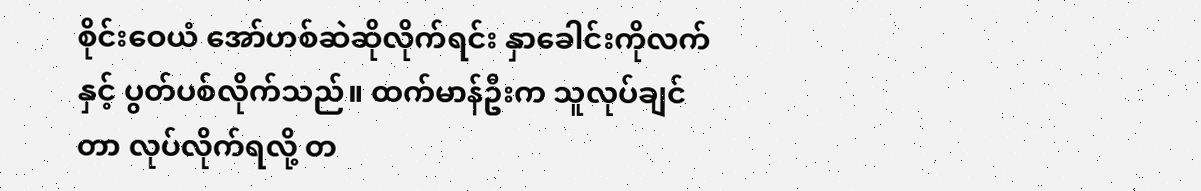စိုင်းဝေယံ အော်ဟစ်ဆဲဆိုလိုက်ရင်း နှာခေါင်းကိုလက်နှင့် ပွတ်ပစ်လိုက်သည်။ ထက်မာန်ဦးက သူလုပ်ချင်တာ လုပ်လိုက်ရလို့ တ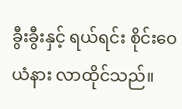ခွီးခွီးနှင့် ရယ်ရင်း စိုင်းဝေယံနား လာထိုင်သည်။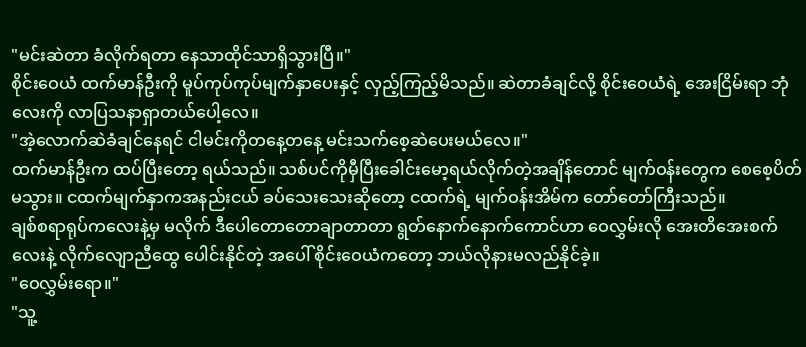"မင်းဆဲတာ ခံလိုက်ရတာ နေသာထိုင်သာရှိသွားပြီ။"
စိုင်းဝေယံ ထက်မာန်ဦးကို မူပ်ကုပ်ကုပ်မျက်နှာပေးနှင့် လှည့်ကြည့်မိသည်။ ဆဲတာခံချင်လို့ စိုင်းဝေယံရဲ့ အေးငြိမ်းရာ ဘုံလေးကို လာပြသနာရှာတယ်ပေါ့လေ။
"အဲ့လောက်ဆဲခံချင်နေရင် ငါမင်းကိုတနေ့တနေ့ မင်းသက်စေ့ဆဲပေးမယ်လေ။"
ထက်မာန်ဦးက ထပ်ပြီးတော့ ရယ်သည်။ သစ်ပင်ကိုမှီပြီးခေါင်းမော့ရယ်လိုက်တဲ့အချိန်တောင် မျက်ဝန်းတွေက စေစေ့ပိတ်မသွား။ ငထက်မျက်နှာကအနည်းငယ် ခပ်သေးသေးဆိုတော့ ငထက်ရဲ့ မျက်ဝန်းအိမ်က တော်တော်ကြီးသည်။
ချစ်စရာရုပ်ကလေးနဲ့မှ မလိုက် ဒီပေါတောတောချာတာတာ ရွတ်နောက်နောက်ကောင်ဟာ ဝေလွှမ်းလို အေးတိအေးစက်လေးနဲ့ လိုက်လျောညီထွေ ပေါင်းနိုင်တဲ့ အပေါ် စိုင်းဝေယံကတော့ ဘယ်လိုနားမလည်နိုင်ခဲ့။
"ဝေလွှမ်းရော။"
"သူ့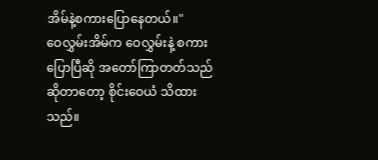အိမ်နဲ့စကားပြောနေတယ်။"
ဝေလွှမ်းအိမ်က ဝေလွှမ်းနဲ့ စကားပြောပြီဆို အတော်ကြာတတ်သည်ဆိုတာတော့ စိုင်းဝေယံ သိထားသည်။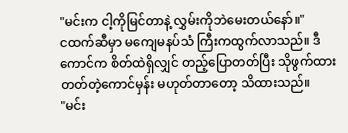"မင်းက ငါ့ကိုမြင်တာနဲ့ လွှမ်းကိုဘဲမေးတယ်နော်။"
ငထက်ဆီမှာ မကျေမနပ်သံ ကြီးကထွက်လာသည်။ ဒီကောင်က စိတ်ထဲရှိလျှင် တည့်ပြောတတ်ပြီး သိုဖွက်ထားတတ်တဲ့ကောင်မှန်း မဟုတ်တာတော့ သိထားသည်။
"မင်း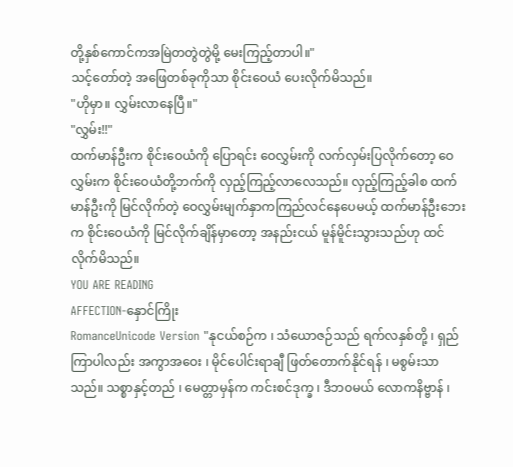တို့နှစ်ကောင်ကအမြဲတတွဲတွဲမို့ မေးကြည့်တာပါ။"
သင့်တော်တဲ့ အဖြေတစ်ခုကိုသာ စိုင်းဝေယံ ပေးလိုက်မိသည်။
"ဟိုမှာ။ လွှမ်းလာနေပြီ။"
"လွှမ်း!!"
ထက်မာန်ဦးက စိုင်းဝေယံကို ပြောရင်း ဝေလွှမ်းကို လက်လှမ်းပြလိုက်တော့ ဝေလွှမ်းက စိုင်းဝေယံတို့ဘက်ကို လှည့်ကြည့်လာလေသည်။ လှည့်ကြည့်ခါစ ထက်မာန်ဦးကို မြင်လိုက်တဲ့ ဝေလွှမ်းမျက်နှာကကြည်လင်နေပေမယ့် ထက်မာန်ဦးဘေးက စိုင်းဝေယံကို မြင်လိုက်ချိန်မှာတော့ အနည်းငယ် မူန်မိူင်းသွားသည်ဟု ထင်လိုက်မိသည်။
YOU ARE READING
AFFECTION-နှောင်ကြိုး
RomanceUnicode Version "နုငယ်စဉ်က ၊ သံယောဇဉ်သည် ရက်လနှစ်တို့ ၊ ရှည်ကြာပါလည်း အကွာအဝေး ၊ မိုင်ပေါင်းရာချီ ဖြတ်တောက်နိုင်ရန် ၊ မစွမ်းသာသည်။ သစ္စာနှင့်တည် ၊ မေတ္တာမှန်က ကင်းစင်ဒုက္ခ ၊ ဒီဘ၀မယ် လောကနိဗ္ဗာန် ၊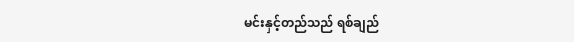မင်းနှင့်တည်သည် ရစ်ချည်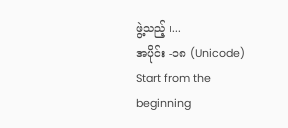ဖွဲ့သည့် ၊...
အပိုင်း -၁၈ (Unicode)
Start from the beginning